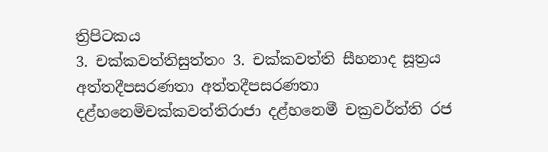ත්‍රිපිටකය
3. චක්කවත්තිසුත්තං 3. චක්කවත්ති සීහනාද සූත්‍රය
අත්තදීපසරණතා අත්තදීපසරණතා
දළ්හනෙමිචක්කවත්තිරාජා දළ්හනෙමී චක්‍රවර්ත්ති රජ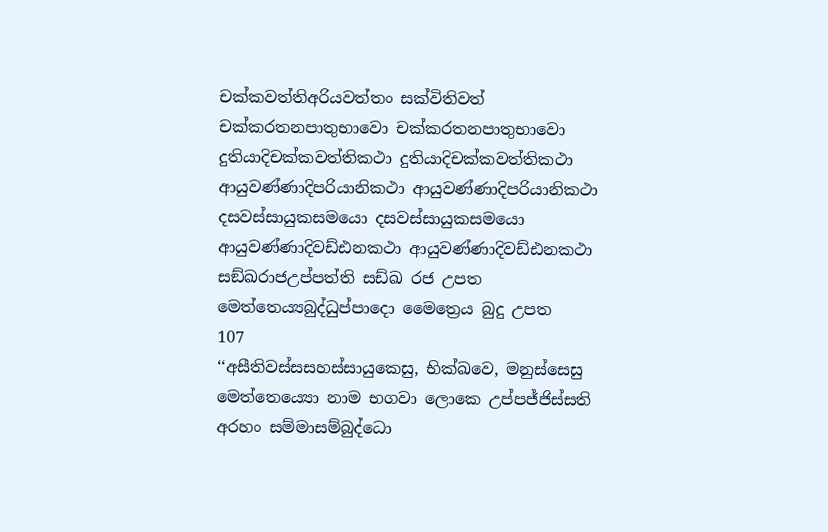චක්කවත්තිඅරියවත්තං සක්විතිවත්
චක්කරතනපාතුභාවො චක්කරතනපාතුභාවො
දුතියාදිචක්කවත්තිකථා දුතියාදිචක්කවත්තිකථා
ආයුවණ්ණාදිපරියානිකථා ආයුවණ්ණාදිපරියානිකථා
දසවස්සායුකසමයො දසවස්සායුකසමයො
ආයුවණ්ණාදිවඩ්ඪනකථා ආයුවණ්ණාදිවඩ්ඪනකථා
සඞ්ඛරාජඋප්පත්ති සඩ්ඛ රජ උපත
මෙත්තෙය්‍යබුද්ධුප්පාදො මෛත්‍රෙය බුදු උපත
107
‘‘අසීතිවස්සසහස්සායුකෙසු, භික්ඛවෙ, මනුස්සෙසු මෙත්තෙය්‍යො නාම භගවා ලොකෙ උප්පජ්ජිස්සති අරහං සම්මාසම්බුද්ධො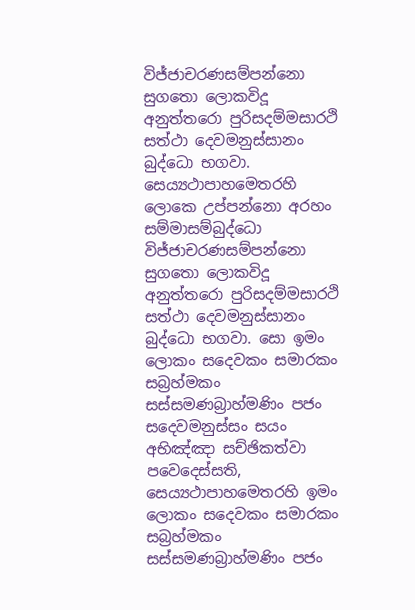විජ්ජාචරණසම්පන්නො සුගතො ලොකවිදූ අනුත්තරො පුරිසදම්මසාරථි සත්ථා දෙවමනුස්සානං බුද්ධො භගවා. සෙය්‍යථාපාහමෙතරහි ලොකෙ උප්පන්නො අරහං සම්මාසම්බුද්ධො විජ්ජාචරණසම්පන්නො සුගතො ලොකවිදූ අනුත්තරො පුරිසදම්මසාරථි සත්ථා දෙවමනුස්සානං බුද්ධො භගවා. සො ඉමං ලොකං සදෙවකං සමාරකං සබ්‍රහ්මකං සස්සමණබ්‍රාහ්මණිං පජං සදෙවමනුස්සං සයං අභිඤ්ඤා සච්ඡිකත්වා පවෙදෙස්සති, සෙය්‍යථාපාහමෙතරහි ඉමං ලොකං සදෙවකං සමාරකං සබ්‍රහ්මකං සස්සමණබ්‍රාහ්මණිං පජං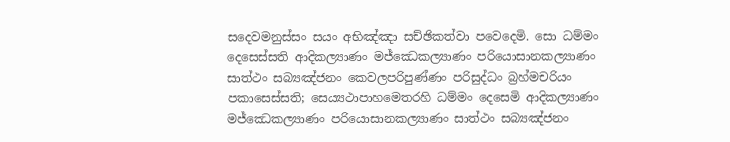සදෙවමනුස්සං සයං අභිඤ්ඤා සච්ඡිකත්වා පවෙදෙමි. සො ධම්මං දෙසෙස්සති ආදිකල්‍යාණං මජ්ඣෙකල්‍යාණං පරියොසානකල්‍යාණං සාත්ථං සබ්‍යඤ්ජනං කෙවලපරිපුණ්ණං පරිසුද්ධං බ්‍රහ්මචරියං පකාසෙස්සති; සෙය්‍යථාපාහමෙතරහි ධම්මං දෙසෙමි ආදිකල්‍යාණං මජ්ඣෙකල්‍යාණං පරියොසානකල්‍යාණං සාත්ථං සබ්‍යඤ්ජනං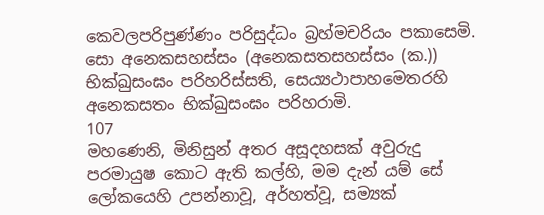කෙවලපරිපුණ්ණං පරිසුද්ධං බ්‍රහ්මචරියං පකාසෙමි. සො අනෙකසහස්සං (අනෙකසතසහස්සං (ක.)) භික්ඛුසංඝං පරිහරිස්සති, සෙය්‍යථාපාහමෙතරහි අනෙකසතං භික්ඛුසංඝං පරිහරාමි.
107
මහණෙනි, මිනිසුන් අතර අසූදහසක් අවුරුදු පරමායුෂ කොට ඇති කල්හි, මම දැන් යම් සේ ලෝකයෙහි උපන්නාවූ, අර්හත්වූ, සම්‍යක්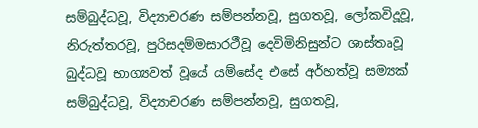සම්බුද්ධවූ, විද්‍යාචරණ සම්පන්නවූ, සුගතවූ, ලෝකවිදූවූ, නිරුත්තරවූ, පුරිසදම්මසාරථීවූ දෙවිමිනිසුන්ට ශාස්තෘවූ බුද්ධවූ භාග්‍යවත් වූයේ යම්සේද එසේ අර්හත්වූ සම්‍යක් සම්බුද්ධවූ, විද්‍යාචරණ සම්පන්නවූ, සුගතවූ,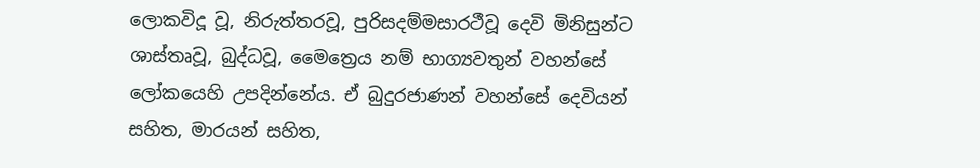ලොකවිදූ වූ, නිරුත්තරවූ, පුරිසදම්මසාරථීවූ දෙවි මිනිසුන්ට ශාස්තෘවූ, බුද්ධවූ, මෛත්‍රෙය නම් භාග්‍යවතුන් වහන්සේ ලෝකයෙහි උපදින්නේය. ඒ බුදුරජාණන් වහන්සේ දෙවියන් සහිත, මාරයන් සහිත,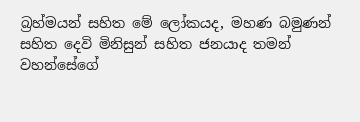බ්‍රහ්මයන් සහිත මේ ලෝකයද, මහණ බමුණන් සහිත දෙවි මිනිසුන් සහිත ජනයාද තමන් වහන්සේගේ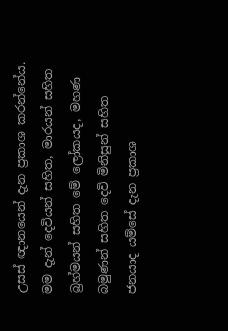උසස් ඥානයෙන් දැන ප්‍රකාශ කරන්නේය. මම දැන් දෙවියන් සහිත, මාරයන් සහිත බ්‍රහ්මයන් සහිත මේ ලෝකයද, මහණ බමුණන් සහිත දෙවි මිනිසුන් සහිත ජනයාද යම්සේ දැන ප්‍රකාශ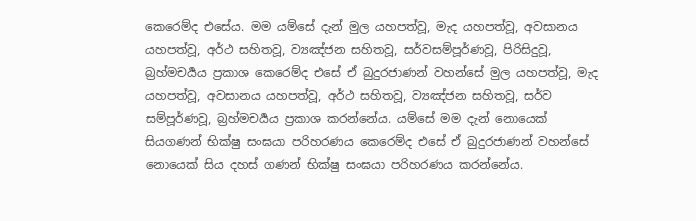කෙරෙම්ද එසේය. මම යම්සේ දැන් මුල යහපත්වූ, මැද යහපත්වූ, අවසානය යහපත්වූ, අර්ථ සහිතවූ, ව්‍යඤ්ජන සහිතවූ, සර්වසම්පූර්ණවූ, පිරිසිදුවූ, බ්‍රහ්මචර්‍යය ප්‍රකාශ කෙරෙම්ද එසේ ඒ බුදුරජාණන් වහන්සේ මුල යහපත්වූ, මැද යහපත්වූ, අවසානය යහපත්වූ, අර්ථ සහිතවූ, ව්‍යඤ්ජන සහිතවූ, සර්ව සම්පූර්ණවූ, බ්‍රහ්මචර්‍යය ප්‍රකාශ කරන්නේය. යම්සේ මම දැන් නොයෙක් සියගණන් භික්ෂු සංඝයා පරිහරණය කෙරෙම්ද එසේ ඒ බුදුරජාණන් වහන්සේ නොයෙක් සිය දහස් ගණන් භික්ෂු සංඝයා පරිහරණය කරන්නේය.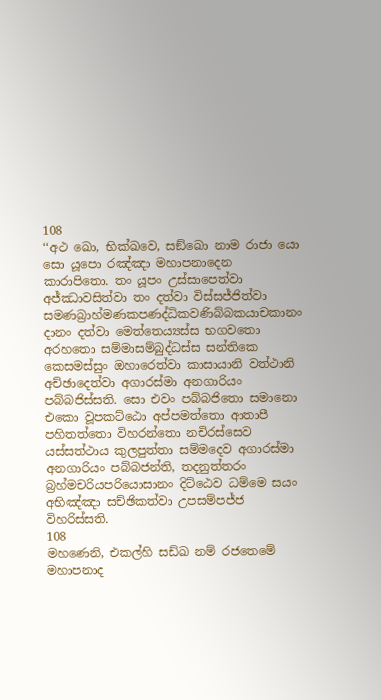108
‘‘අථ ඛො, භික්ඛවෙ, සඞ්ඛො නාම රාජා යො සො යූපො රඤ්ඤා මහාපනාදෙන කාරාපිතො. තං යූපං උස්සාපෙත්වා අජ්ඣාවසිත්වා තං දත්වා විස්සජ්ජිත්වා සමණබ්‍රාහ්මණකපණද්ධිකවණිබ්බකයාචකානං දානං දත්වා මෙත්තෙය්‍යස්ස භගවතො අරහතො සම්මාසම්බුද්ධස්ස සන්තිකෙ කෙසමස්සුං ඔහාරෙත්වා කාසායානි වත්ථානි අච්ඡාදෙත්වා අගාරස්මා අනගාරියං පබ්බජිස්සති. සො එවං පබ්බජිතො සමානො එකො වූපකට්ඨො අප්පමත්තො ආතාපී පහිතත්තො විහරන්තො නචිරස්සෙව යස්සත්ථාය කුලපුත්තා සම්මදෙව අගාරස්මා අනගාරියං පබ්බජන්ති, තදනුත්තරං බ්‍රහ්මචරියපරියොසානං දිට්ඨෙව ධම්මෙ සයං අභිඤ්ඤා සච්ඡිකත්වා උපසම්පජ්ජ විහරිස්සති.
108
මහණෙනි, එකල්හි සඩ්ඛ නම් රජතෙමේ මහාපනාද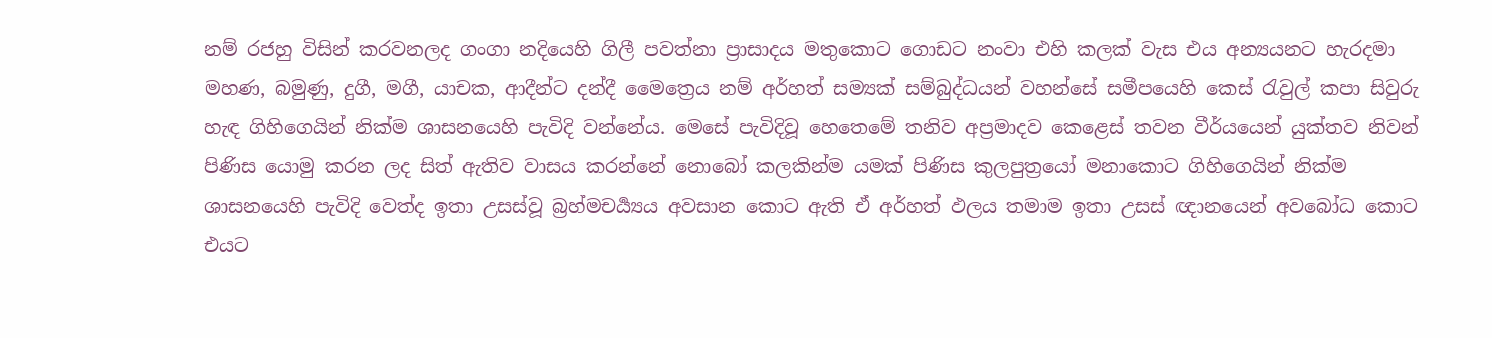නම් රජහු විසින් කරවනලද ගංගා නදියෙහි ගිලී පවත්නා ප්‍රාසාදය මතුකොට ගොඩට නංවා එහි කලක් වැස එය අන්‍යයනට හැරදමා මහණ, බමුණු, දුගී, මගී, යාචක, ආදීන්ට දන්දී මෛත්‍රෙය නම් අර්හත් සම්‍යක් සම්බුද්ධයන් වහන්සේ සමීපයෙහි කෙස් රැවුල් කපා සිවුරු හැඳ ගිහිගෙයින් නික්ම ශාසනයෙහි පැවිදි වන්නේය. මෙසේ පැවිදිවූ හෙතෙමේ තනිව අප්‍රමාදව කෙළෙස් තවන වීර්යයෙන් යුක්තව නිවන් පිණිස යොමු කරන ලද සිත් ඇතිව වාසය කරන්නේ නොබෝ කලකින්ම යමක් පිණිස කුලපුත්‍රයෝ මනාකොට ගිහිගෙයින් නික්ම ශාසනයෙහි පැවිදි වෙත්ද ඉතා උසස්වූ බ්‍රහ්මචර්‍ය්‍යය අවසාන කොට ඇති ඒ අර්හත් ඵලය තමාම ඉතා උසස් ඥානයෙන් අවබෝධ කොට එයට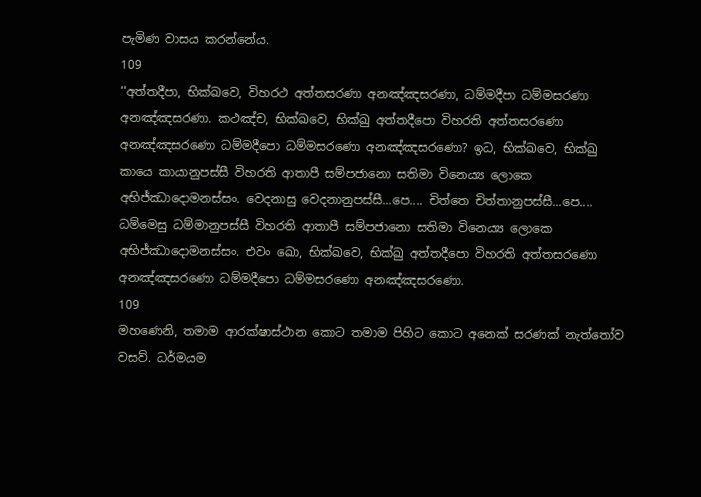පැමිණ වාසය කරන්නේය.
109
‘‘අත්තදීපා, භික්ඛවෙ, විහරථ අත්තසරණා අනඤ්ඤසරණා, ධම්මදීපා ධම්මසරණා අනඤ්ඤසරණා. කථඤ්ච, භික්ඛවෙ, භික්ඛු අත්තදීපො විහරති අත්තසරණො අනඤ්ඤසරණො ධම්මදීපො ධම්මසරණො අනඤ්ඤසරණො? ඉධ, භික්ඛවෙ, භික්ඛු කායෙ කායානුපස්සී විහරති ආතාපී සම්පජානො සතිමා විනෙය්‍ය ලොකෙ අභිජ්ඣාදොමනස්සං. වෙදනාසු වෙදනානුපස්සී...පෙ.... චිත්තෙ චිත්තානුපස්සී...පෙ.... ධම්මෙසු ධම්මානුපස්සී විහරති ආතාපී සම්පජානො සතිමා විනෙය්‍ය ලොකෙ අභිජ්ඣාදොමනස්සං. එවං ඛො, භික්ඛවෙ, භික්ඛු අත්තදීපො විහරති අත්තසරණො අනඤ්ඤසරණො ධම්මදීපො ධම්මසරණො අනඤ්ඤසරණො.
109
මහණෙනි, තමාම ආරක්ෂාස්ථාන කොට තමාම පිහිට කොට අනෙක් සරණක් නැත්තෝව වසව්. ධර්මයම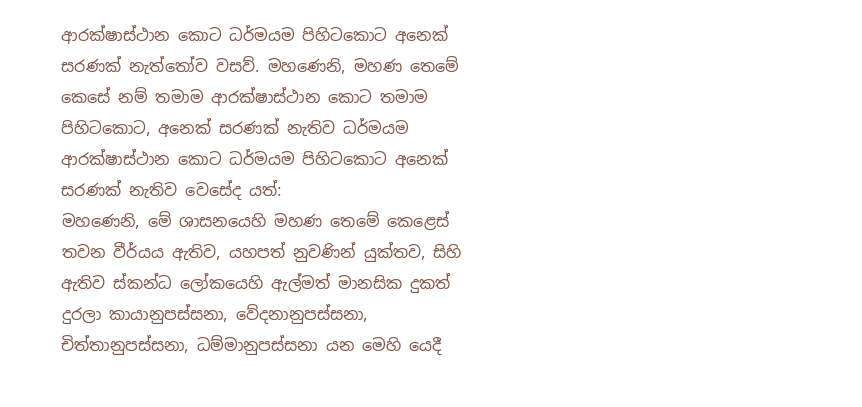ආරක්ෂාස්ථාන කොට ධර්මයම පිහිටකොට අනෙක් සරණක් නැත්තෝව වසව්. මහණෙනි, මහණ තෙමේ කෙසේ නම් තමාම ආරක්ෂාස්ථාන කොට තමාම පිහිටකොට, අනෙක් සරණක් නැතිව ධර්මයම ආරක්ෂාස්ථාන කොට ධර්මයම පිහිටකොට අනෙක් සරණක් නැතිව වෙසේද යත්:
මහණෙනි, මේ ශාසනයෙහි මහණ තෙමේ කෙළෙස් තවන වීර්යය ඇතිව, යහපත් නුවණින් යුක්තව, සිහි ඇතිව ස්කන්ධ ලෝකයෙහි ඇල්මත් මානසික දුකත් දුරලා කායානුපස්සනා, වේදනානුපස්සනා, චිත්තානුපස්සනා, ධම්මානුපස්සනා යන මෙහි යෙදී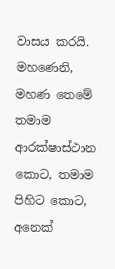වාසය කරයි. මහණෙනි, මහණ තෙමේ තමාම ආරක්ෂාස්ථාන කොට, තමාම පිහිට කොට, අනෙක්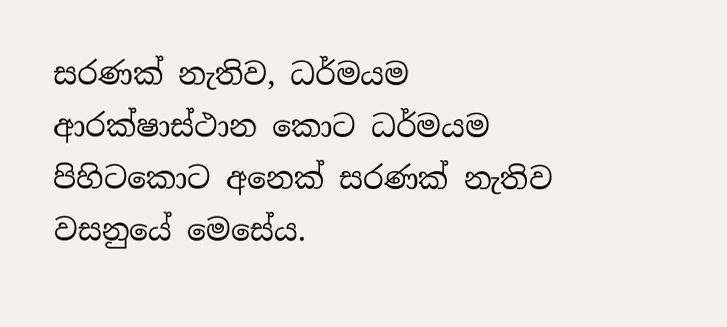සරණක් නැතිව, ධර්මයම ආරක්ෂාස්ථාන කොට ධර්මයම පිහිටකොට අනෙක් සරණක් නැතිව වසනුයේ මෙසේය.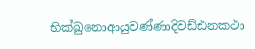භික්ඛුනොආයුවණ්ණාදිවඩ්ඪනකථා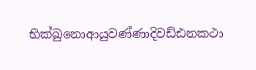භික්ඛුනොආයුවණ්ණාදිවඩ්ඪනකථා